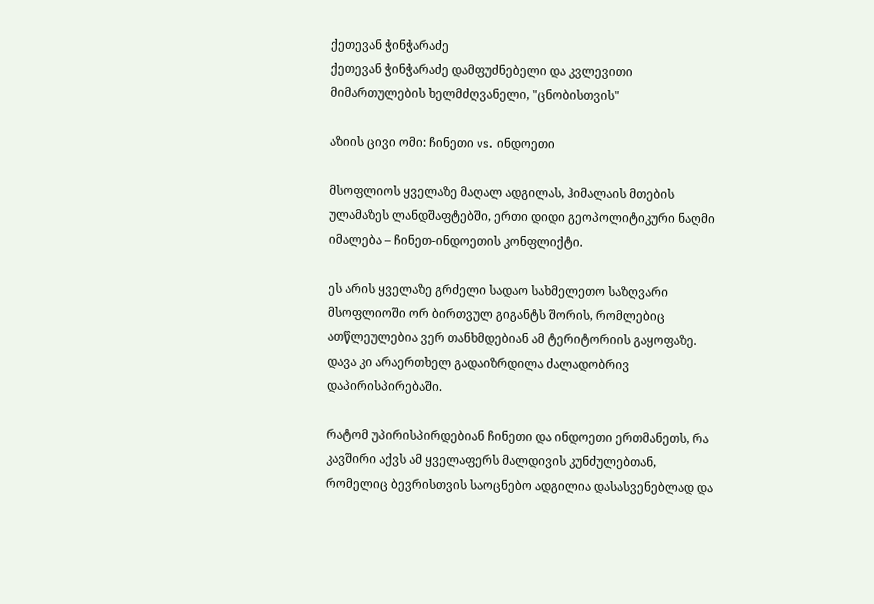ქეთევან ჭინჭარაძე
ქეთევან ჭინჭარაძე დამფუძნებელი და კვლევითი მიმართულების ხელმძღვანელი, "ცნობისთვის"

აზიის ცივი ომი: ჩინეთი vs. ინდოეთი

მსოფლიოს ყველაზე მაღალ ადგილას, ჰიმალაის მთების ულამაზეს ლანდშაფტებში, ერთი დიდი გეოპოლიტიკური ნაღმი იმალება – ჩინეთ-ინდოეთის კონფლიქტი.

ეს არის ყველაზე გრძელი სადაო სახმელეთო საზღვარი მსოფლიოში ორ ბირთვულ გიგანტს შორის, რომლებიც ათწლეულებია ვერ თანხმდებიან ამ ტერიტორიის გაყოფაზე. დავა კი არაერთხელ გადაიზრდილა ძალადობრივ დაპირისპირებაში.

რატომ უპირისპირდებიან ჩინეთი და ინდოეთი ერთმანეთს, რა კავშირი აქვს ამ ყველაფერს მალდივის კუნძულებთან, რომელიც ბევრისთვის საოცნებო ადგილია დასასვენებლად და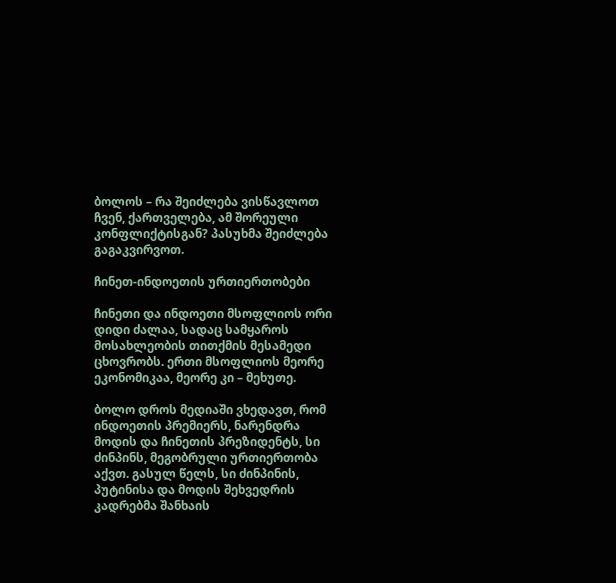ბოლოს – რა შეიძლება ვისწავლოთ ჩვენ, ქართველება, ამ შორეული კონფლიქტისგან? პასუხმა შეიძლება გაგაკვირვოთ.

ჩინეთ-ინდოეთის ურთიერთობები

ჩინეთი და ინდოეთი მსოფლიოს ორი დიდი ძალაა, სადაც სამყაროს მოსახლეობის თითქმის მესამედი ცხოვრობს. ერთი მსოფლიოს მეორე ეკონომიკაა, მეორე კი – მეხუთე.

ბოლო დროს მედიაში ვხედავთ, რომ ინდოეთის პრემიერს, ნარენდრა მოდის და ჩინეთის პრეზიდენტს, სი ძინპინს, მეგობრული ურთიერთობა აქვთ. გასულ წელს, სი ძინპინის, პუტინისა და მოდის შეხვედრის კადრებმა შანხაის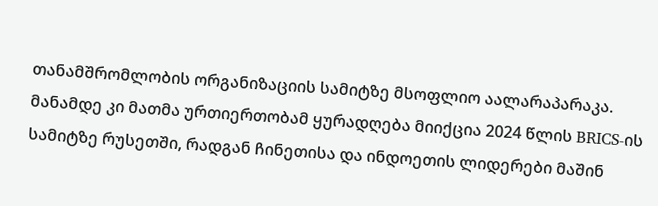თანამშრომლობის ორგანიზაციის სამიტზე მსოფლიო აალარაპარაკა. მანამდე კი მათმა ურთიერთობამ ყურადღება მიიქცია 2024 წლის BRICS-ის სამიტზე რუსეთში, რადგან ჩინეთისა და ინდოეთის ლიდერები მაშინ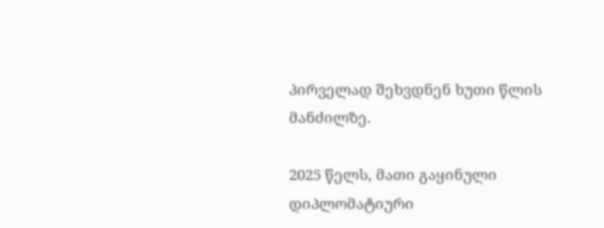პირველად შეხვდნენ ხუთი წლის მანძილზე.

2025 წელს, მათი გაყინული დიპლომატიური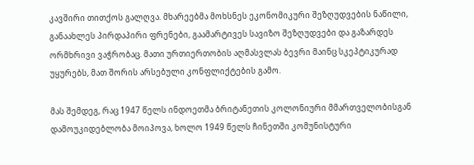კავშირი თითქოს გალღვა. მხარეებმა მოხსნეს ეკონომიკური შეზღუდვების ნაწილი, განაახლეს პირდაპირი ფრენები, გაამარტივეს სავიზო შეზღუდვები და გაზარდეს ორმხრივი ვაჭრობაც. მათი ურთიერთობის აღმასვლას ბევრი მაინც სკეპტიკურად უყურებს, მათ შორის არსებული კონფლიქტების გამო.

მას შემდეგ, რაც 1947 წელს ინდოეთმა ბრიტანეთის კოლონიური მმართველობისგან დამოუკიდებლობა მოიპოვა, ხოლო 1949 წელს ჩინეთში კომუნისტური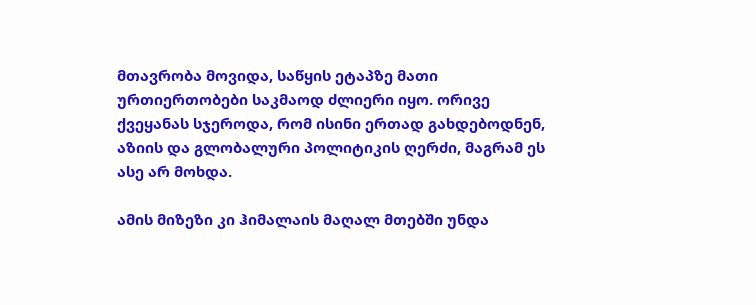მთავრობა მოვიდა, საწყის ეტაპზე მათი ურთიერთობები საკმაოდ ძლიერი იყო. ორივე ქვეყანას სჯეროდა, რომ ისინი ერთად გახდებოდნენ, აზიის და გლობალური პოლიტიკის ღერძი, მაგრამ ეს ასე არ მოხდა.

ამის მიზეზი კი ჰიმალაის მაღალ მთებში უნდა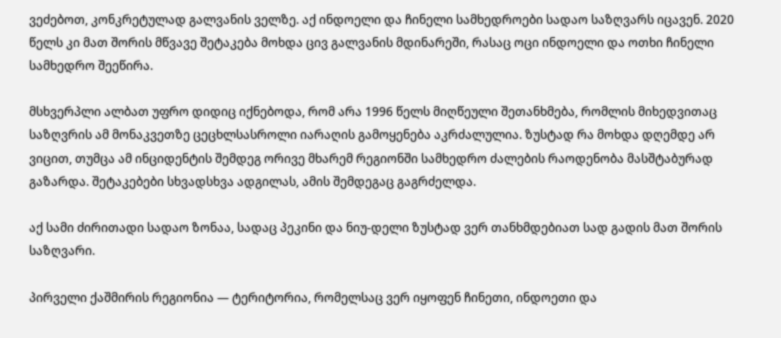ვეძებოთ, კონკრეტულად გალვანის ველზე. აქ ინდოელი და ჩინელი სამხედროები სადაო საზღვარს იცავენ. 2020 წელს კი მათ შორის მწვავე შეტაკება მოხდა ცივ გალვანის მდინარეში, რასაც ოცი ინდოელი და ოთხი ჩინელი სამხედრო შეეწირა.

მსხვერპლი ალბათ უფრო დიდიც იქნებოდა, რომ არა 1996 წელს მიღწეული შეთანხმება, რომლის მიხედვითაც საზღვრის ამ მონაკვეთზე ცეცხლსასროლი იარაღის გამოყენება აკრძალულია. ზუსტად რა მოხდა დღემდე არ ვიცით, თუმცა ამ ინციდენტის შემდეგ ორივე მხარემ რეგიონში სამხედრო ძალების რაოდენობა მასშტაბურად გაზარდა. შეტაკებები სხვადსხვა ადგილას, ამის შემდეგაც გაგრძელდა.

აქ სამი ძირითადი სადაო ზონაა, სადაც პეკინი და ნიუ-დელი ზუსტად ვერ თანხმდებიათ სად გადის მათ შორის საზღვარი.

პირველი ქაშმირის რეგიონია — ტერიტორია, რომელსაც ვერ იყოფენ ჩინეთი, ინდოეთი და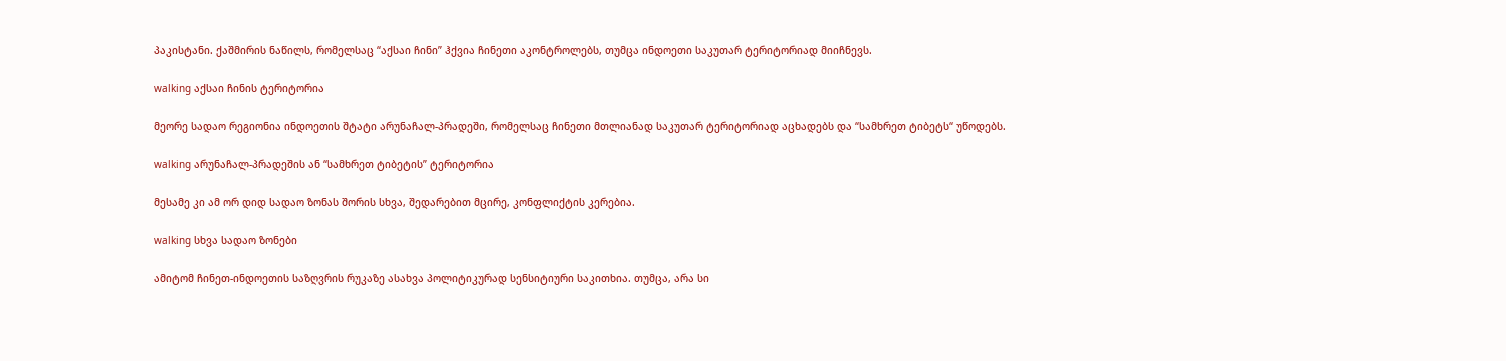პაკისტანი. ქაშმირის ნაწილს, რომელსაც “აქსაი ჩინი” ჰქვია ჩინეთი აკონტროლებს, თუმცა ინდოეთი საკუთარ ტერიტორიად მიიჩნევს.

walking აქსაი ჩინის ტერიტორია

მეორე სადაო რეგიონია ინდოეთის შტატი არუნაჩალ-პრადეში, რომელსაც ჩინეთი მთლიანად საკუთარ ტერიტორიად აცხადებს და “სამხრეთ ტიბეტს“ უწოდებს.

walking არუნაჩალ-პრადეშის ან “სამხრეთ ტიბეტის” ტერიტორია

მესამე კი ამ ორ დიდ სადაო ზონას შორის სხვა, შედარებით მცირე, კონფლიქტის კერებია.

walking სხვა სადაო ზონები

ამიტომ ჩინეთ-ინდოეთის საზღვრის რუკაზე ასახვა პოლიტიკურად სენსიტიური საკითხია. თუმცა, არა სი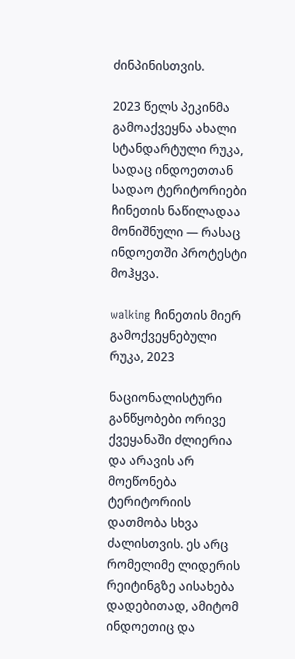ძინპინისთვის.

2023 წელს პეკინმა გამოაქვეყნა ახალი სტანდარტული რუკა, სადაც ინდოეთთან სადაო ტერიტორიები ჩინეთის ნაწილადაა მონიშნული — რასაც ინდოეთში პროტესტი მოჰყვა.

walking ჩინეთის მიერ გამოქვეყნებული რუკა, 2023

ნაციონალისტური განწყობები ორივე ქვეყანაში ძლიერია და არავის არ მოეწონება ტერიტორიის დათმობა სხვა ძალისთვის. ეს არც რომელიმე ლიდერის რეიტინგზე აისახება დადებითად, ამიტომ ინდოეთიც და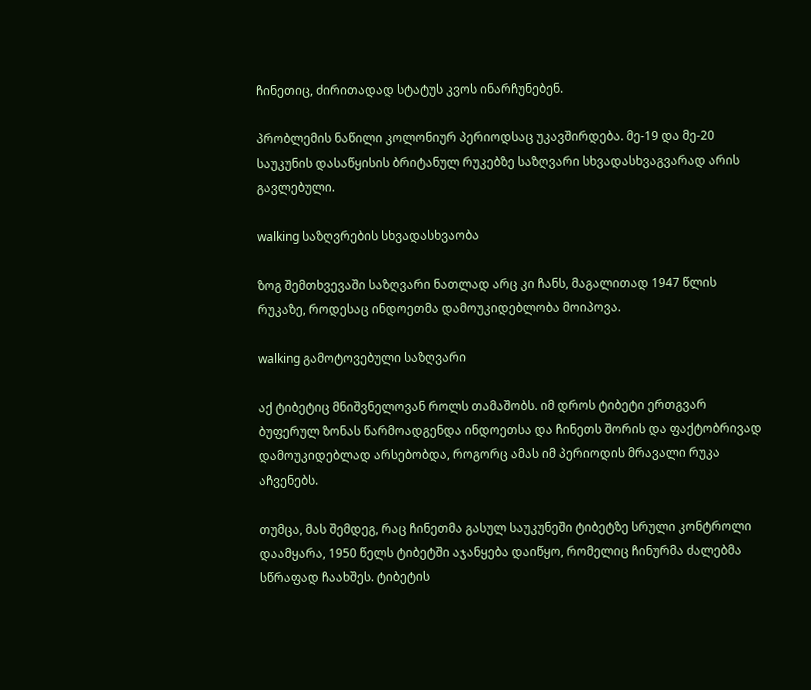ჩინეთიც, ძირითადად სტატუს კვოს ინარჩუნებენ.

პრობლემის ნაწილი კოლონიურ პერიოდსაც უკავშირდება. მე-19 და მე-20 საუკუნის დასაწყისის ბრიტანულ რუკებზე საზღვარი სხვადასხვაგვარად არის გავლებული.

walking საზღვრების სხვადასხვაობა

ზოგ შემთხვევაში საზღვარი ნათლად არც კი ჩანს, მაგალითად 1947 წლის რუკაზე, როდესაც ინდოეთმა დამოუკიდებლობა მოიპოვა.

walking გამოტოვებული საზღვარი

აქ ტიბეტიც მნიშვნელოვან როლს თამაშობს. იმ დროს ტიბეტი ერთგვარ ბუფერულ ზონას წარმოადგენდა ინდოეთსა და ჩინეთს შორის და ფაქტობრივად დამოუკიდებლად არსებობდა, როგორც ამას იმ პერიოდის მრავალი რუკა აჩვენებს.

თუმცა, მას შემდეგ, რაც ჩინეთმა გასულ საუკუნეში ტიბეტზე სრული კონტროლი დაამყარა, 1950 წელს ტიბეტში აჯანყება დაიწყო, რომელიც ჩინურმა ძალებმა სწრაფად ჩაახშეს. ტიბეტის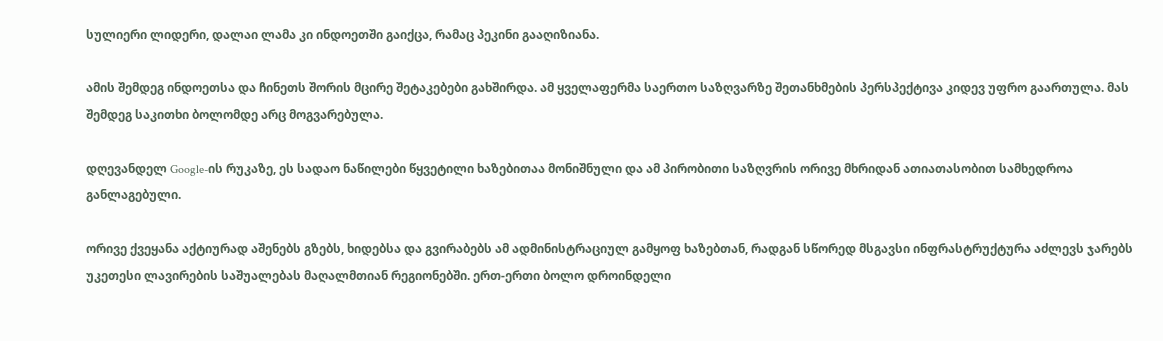სულიერი ლიდერი, დალაი ლამა კი ინდოეთში გაიქცა, რამაც პეკინი გააღიზიანა.

ამის შემდეგ ინდოეთსა და ჩინეთს შორის მცირე შეტაკებები გახშირდა. ამ ყველაფერმა საერთო საზღვარზე შეთანხმების პერსპექტივა კიდევ უფრო გაართულა. მას შემდეგ საკითხი ბოლომდე არც მოგვარებულა.

დღევანდელ Google-ის რუკაზე, ეს სადაო ნაწილები წყვეტილი ხაზებითაა მონიშნული და ამ პირობითი საზღვრის ორივე მხრიდან ათიათასობით სამხედროა განლაგებული.

ორივე ქვეყანა აქტიურად აშენებს გზებს, ხიდებსა და გვირაბებს ამ ადმინისტრაციულ გამყოფ ხაზებთან, რადგან სწორედ მსგავსი ინფრასტრუქტურა აძლევს ჯარებს უკეთესი ლავირების საშუალებას მაღალმთიან რეგიონებში. ერთ-ერთი ბოლო დროინდელი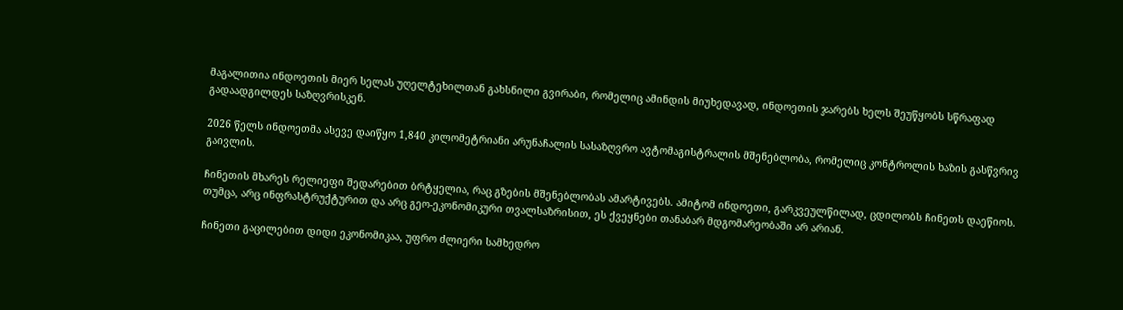მაგალითია ინდოეთის მიერ სელას უღელტეხილთან გახსნილი გვირაბი, რომელიც ამინდის მიუხედავად, ინდოეთის ჯარებს ხელს შეუწყობს სწრაფად გადაადგილდეს საზღვრისკენ.

2026 წელს ინდოეთმა ასევე დაიწყო 1,840 კილომეტრიანი არუნაჩალის სასაზღვრო ავტომაგისტრალის მშენებლობა, რომელიც კონტროლის ხაზის გასწვრივ გაივლის.

ჩინეთის მხარეს რელიეფი შედარებით ბრტყელია, რაც გზების მშენებლობას ამარტივებს. ამიტომ ინდოეთი, გარკვეულწილად, ცდილობს ჩინეთს დაეწიოს. თუმცა, არც ინფრასტრუქტურით და არც გეო-ეკონომიკური თვალსაზრისით, ეს ქვეყნები თანაბარ მდგომარეობაში არ არიან.

ჩინეთი გაცილებით დიდი ეკონომიკაა, უფრო ძლიერი სამხედრო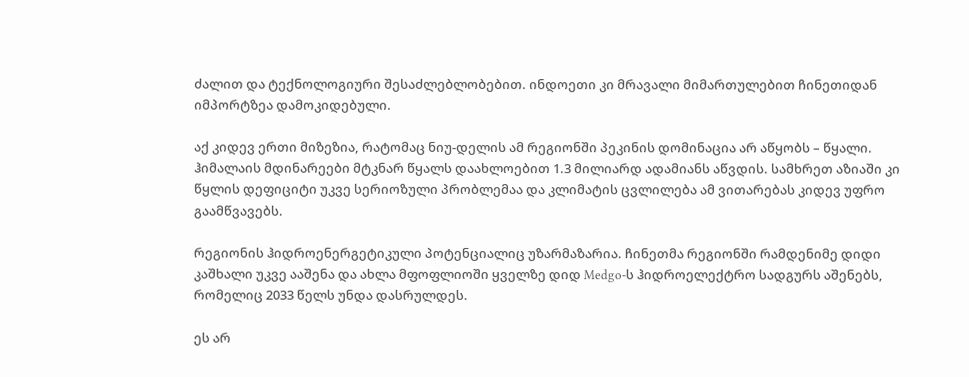ძალით და ტექნოლოგიური შესაძლებლობებით. ინდოეთი კი მრავალი მიმართულებით ჩინეთიდან იმპორტზეა დამოკიდებული.

აქ კიდევ ერთი მიზეზია, რატომაც ნიუ-დელის ამ რეგიონში პეკინის დომინაცია არ აწყობს – წყალი. ჰიმალაის მდინარეები მტკნარ წყალს დაახლოებით 1.3 მილიარდ ადამიანს აწვდის. სამხრეთ აზიაში კი წყლის დეფიციტი უკვე სერიოზული პრობლემაა და კლიმატის ცვლილება ამ ვითარებას კიდევ უფრო გაამწვავებს.

რეგიონის ჰიდროენერგეტიკული პოტენციალიც უზარმაზარია. ჩინეთმა რეგიონში რამდენიმე დიდი კაშხალი უკვე ააშენა და ახლა მფოფლიოში ყველზე დიდ Medgo-ს ჰიდროელექტრო სადგურს აშენებს, რომელიც 2033 წელს უნდა დასრულდეს.

ეს არ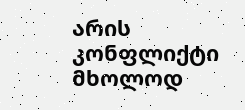არის კონფლიქტი მხოლოდ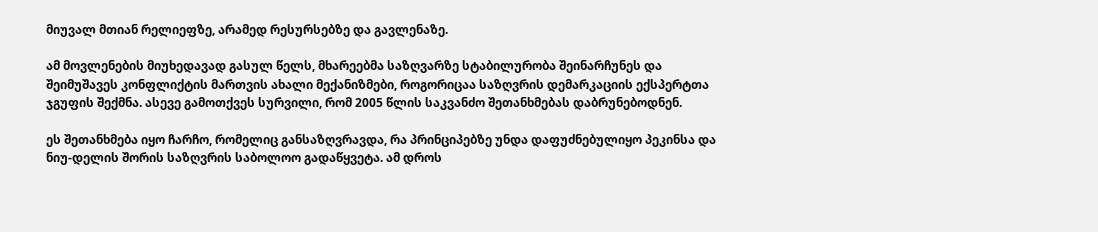მიუვალ მთიან რელიეფზე, არამედ რესურსებზე და გავლენაზე.

ამ მოვლენების მიუხედავად გასულ წელს, მხარეებმა საზღვარზე სტაბილურობა შეინარჩუნეს და შეიმუშავეს კონფლიქტის მართვის ახალი მექანიზმები, როგორიცაა საზღვრის დემარკაციის ექსპერტთა ჯგუფის შექმნა. ასევე გამოთქვეს სურვილი, რომ 2005 წლის საკვანძო შეთანხმებას დაბრუნებოდნენ.

ეს შეთანხმება იყო ჩარჩო, რომელიც განსაზღვრავდა, რა პრინციპებზე უნდა დაფუძნებულიყო პეკინსა და ნიუ-დელის შორის საზღვრის საბოლოო გადაწყვეტა. ამ დროს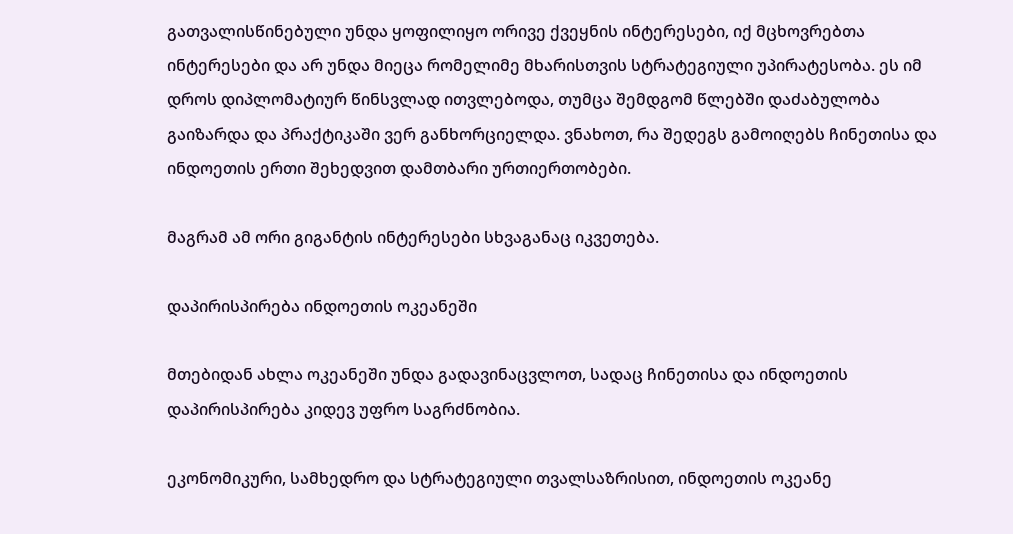გათვალისწინებული უნდა ყოფილიყო ორივე ქვეყნის ინტერესები, იქ მცხოვრებთა ინტერესები და არ უნდა მიეცა რომელიმე მხარისთვის სტრატეგიული უპირატესობა. ეს იმ დროს დიპლომატიურ წინსვლად ითვლებოდა, თუმცა შემდგომ წლებში დაძაბულობა გაიზარდა და პრაქტიკაში ვერ განხორციელდა. ვნახოთ, რა შედეგს გამოიღებს ჩინეთისა და ინდოეთის ერთი შეხედვით დამთბარი ურთიერთობები.

მაგრამ ამ ორი გიგანტის ინტერესები სხვაგანაც იკვეთება.

დაპირისპირება ინდოეთის ოკეანეში

მთებიდან ახლა ოკეანეში უნდა გადავინაცვლოთ, სადაც ჩინეთისა და ინდოეთის დაპირისპირება კიდევ უფრო საგრძნობია.

ეკონომიკური, სამხედრო და სტრატეგიული თვალსაზრისით, ინდოეთის ოკეანე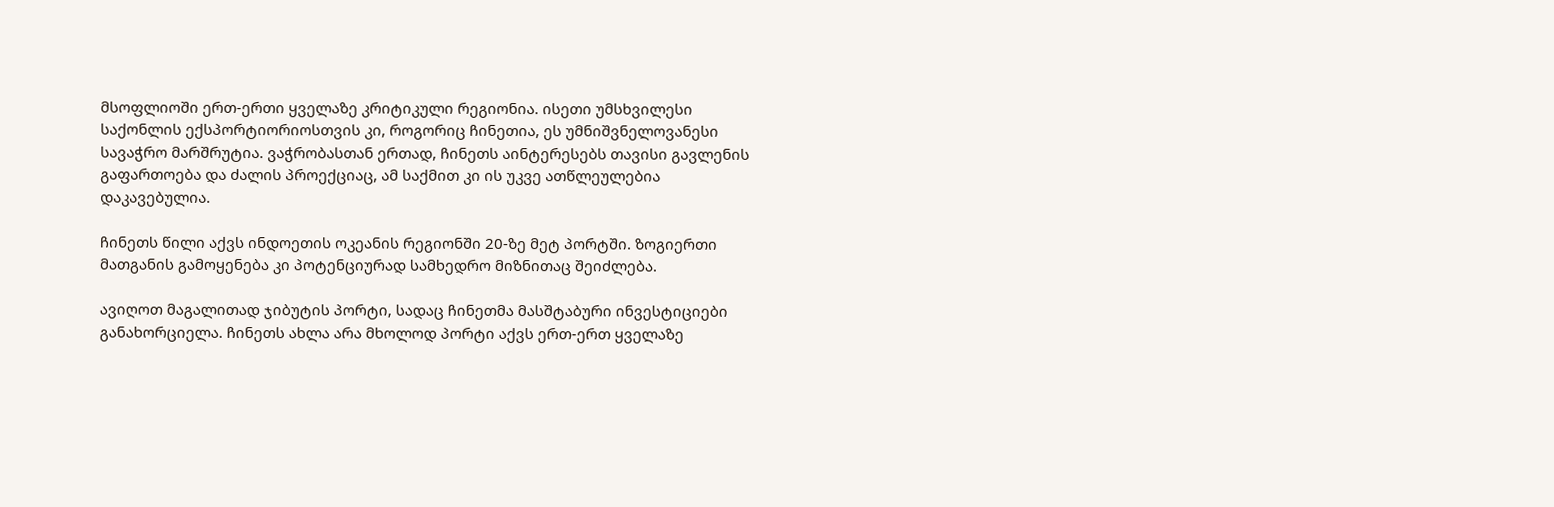მსოფლიოში ერთ-ერთი ყველაზე კრიტიკული რეგიონია. ისეთი უმსხვილესი საქონლის ექსპორტიორიოსთვის კი, როგორიც ჩინეთია, ეს უმნიშვნელოვანესი სავაჭრო მარშრუტია. ვაჭრობასთან ერთად, ჩინეთს აინტერესებს თავისი გავლენის გაფართოება და ძალის პროექციაც, ამ საქმით კი ის უკვე ათწლეულებია დაკავებულია.

ჩინეთს წილი აქვს ინდოეთის ოკეანის რეგიონში 20-ზე მეტ პორტში. ზოგიერთი მათგანის გამოყენება კი პოტენციურად სამხედრო მიზნითაც შეიძლება.

ავიღოთ მაგალითად ჯიბუტის პორტი, სადაც ჩინეთმა მასშტაბური ინვესტიციები განახორციელა. ჩინეთს ახლა არა მხოლოდ პორტი აქვს ერთ-ერთ ყველაზე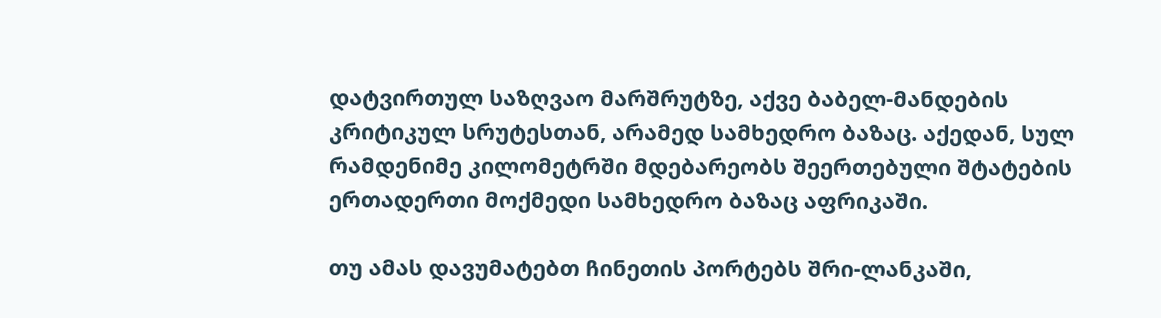დატვირთულ საზღვაო მარშრუტზე, აქვე ბაბელ-მანდების კრიტიკულ სრუტესთან, არამედ სამხედრო ბაზაც. აქედან, სულ რამდენიმე კილომეტრში მდებარეობს შეერთებული შტატების ერთადერთი მოქმედი სამხედრო ბაზაც აფრიკაში.

თუ ამას დავუმატებთ ჩინეთის პორტებს შრი-ლანკაში,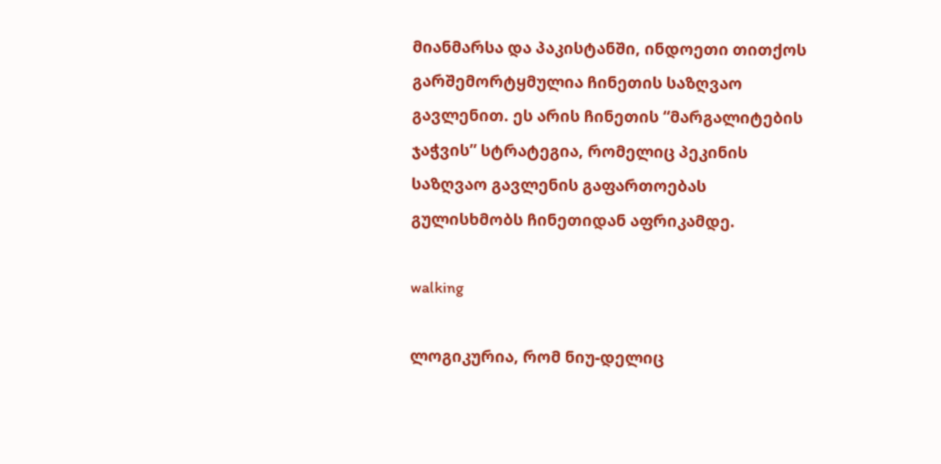მიანმარსა და პაკისტანში, ინდოეთი თითქოს გარშემორტყმულია ჩინეთის საზღვაო გავლენით. ეს არის ჩინეთის “მარგალიტების ჯაჭვის” სტრატეგია, რომელიც პეკინის საზღვაო გავლენის გაფართოებას გულისხმობს ჩინეთიდან აფრიკამდე.

walking

ლოგიკურია, რომ ნიუ-დელიც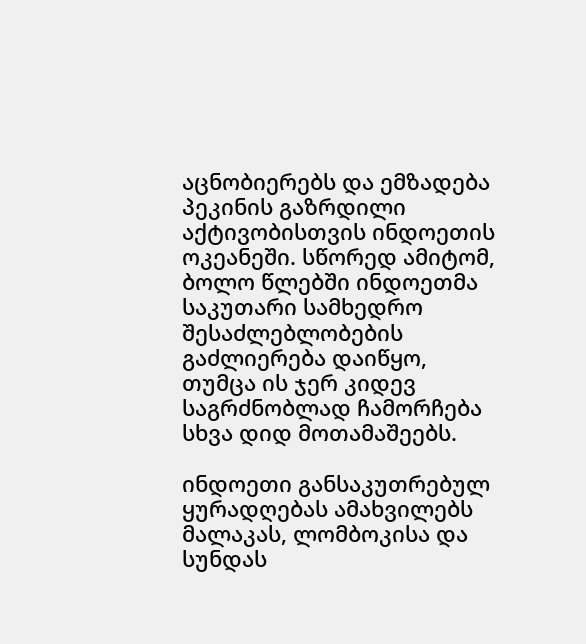აცნობიერებს და ემზადება პეკინის გაზრდილი აქტივობისთვის ინდოეთის ოკეანეში. სწორედ ამიტომ, ბოლო წლებში ინდოეთმა საკუთარი სამხედრო შესაძლებლობების გაძლიერება დაიწყო, თუმცა ის ჯერ კიდევ საგრძნობლად ჩამორჩება სხვა დიდ მოთამაშეებს.

ინდოეთი განსაკუთრებულ ყურადღებას ამახვილებს მალაკას, ლომბოკისა და სუნდას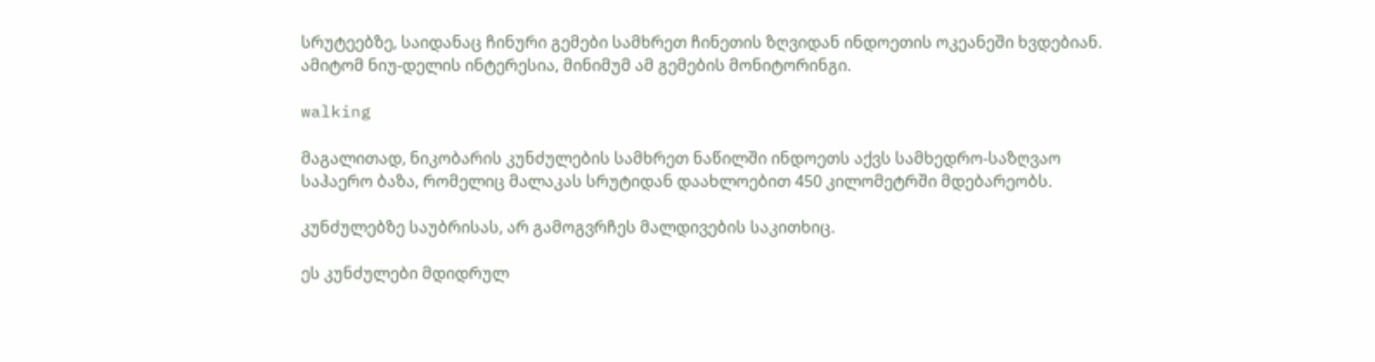სრუტეებზე, საიდანაც ჩინური გემები სამხრეთ ჩინეთის ზღვიდან ინდოეთის ოკეანეში ხვდებიან. ამიტომ ნიუ-დელის ინტერესია, მინიმუმ ამ გემების მონიტორინგი.

walking

მაგალითად, ნიკობარის კუნძულების სამხრეთ ნაწილში ინდოეთს აქვს სამხედრო-საზღვაო საჰაერო ბაზა, რომელიც მალაკას სრუტიდან დაახლოებით 450 კილომეტრში მდებარეობს.

კუნძულებზე საუბრისას, არ გამოგვრჩეს მალდივების საკითხიც.

ეს კუნძულები მდიდრულ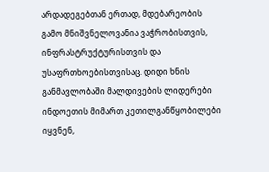არდადეგებთან ერთად, მდებარეობის გამო მნიშვნელოვანია ვაჭრობისთვის, ინფრასტრუქტურისთვის და უსაფრთხოებისთვისაც. დიდი ხნის განმავლობაში მალდივების ლიდერები ინდოეთის მიმართ კეთილგანწყობილები იყვნენ,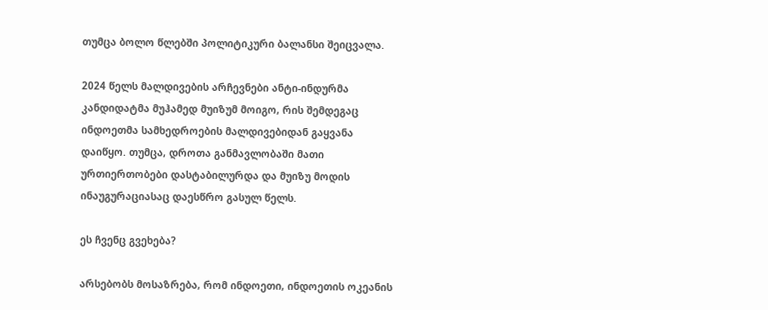თუმცა ბოლო წლებში პოლიტიკური ბალანსი შეიცვალა.

2024 წელს მალდივების არჩევნები ანტი-ინდურმა კანდიდატმა მუჰამედ მუიზუმ მოიგო, რის შემდეგაც ინდოეთმა სამხედროების მალდივებიდან გაყვანა დაიწყო. თუმცა, დროთა განმავლობაში მათი ურთიერთობები დასტაბილურდა და მუიზუ მოდის ინაუგურაციასაც დაესწრო გასულ წელს.

ეს ჩვენც გვეხება?

არსებობს მოსაზრება, რომ ინდოეთი, ინდოეთის ოკეანის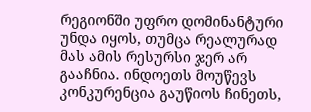რეგიონში უფრო დომინანტური უნდა იყოს, თუმცა რეალურად მას ამის რესურსი ჯერ არ გააჩნია. ინდოეთს მოუწევს კონკურენცია გაუწიოს ჩინეთს,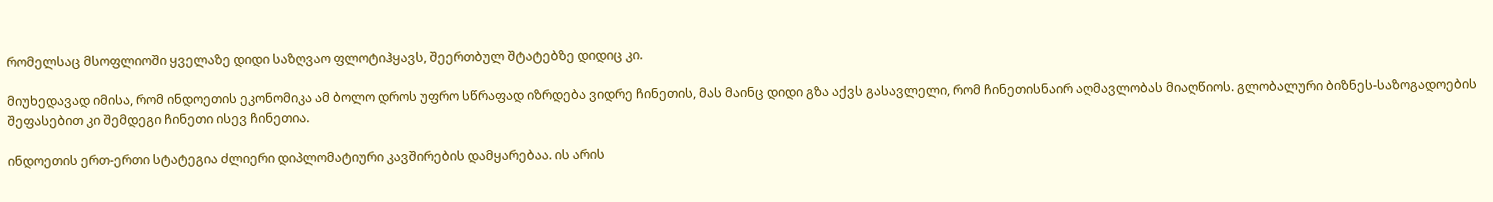რომელსაც მსოფლიოში ყველაზე დიდი საზღვაო ფლოტიჰყავს, შეერთბულ შტატებზე დიდიც კი.

მიუხედავად იმისა, რომ ინდოეთის ეკონომიკა ამ ბოლო დროს უფრო სწრაფად იზრდება ვიდრე ჩინეთის, მას მაინც დიდი გზა აქვს გასავლელი, რომ ჩინეთისნაირ აღმავლობას მიაღწიოს. გლობალური ბიზნეს-საზოგადოების შეფასებით კი შემდეგი ჩინეთი ისევ ჩინეთია.

ინდოეთის ერთ-ერთი სტატეგია ძლიერი დიპლომატიური კავშირების დამყარებაა. ის არის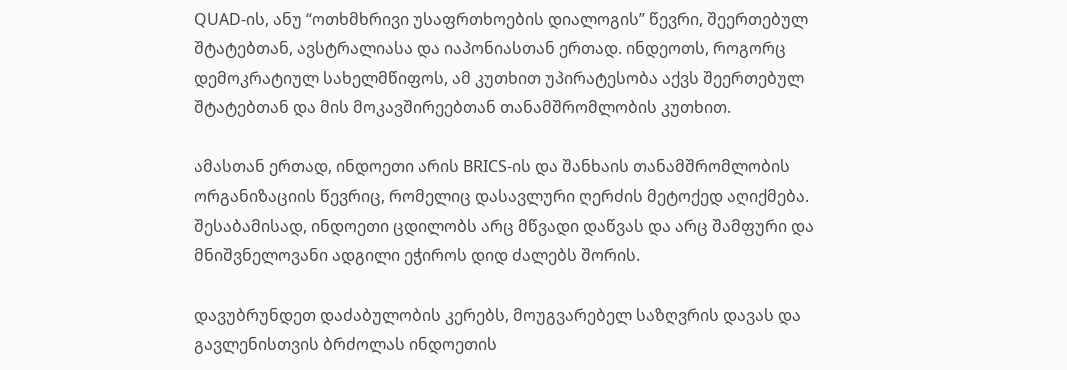QUAD-ის, ანუ “ოთხმხრივი უსაფრთხოების დიალოგის” წევრი, შეერთებულ შტატებთან, ავსტრალიასა და იაპონიასთან ერთად. ინდეოთს, როგორც დემოკრატიულ სახელმწიფოს, ამ კუთხით უპირატესობა აქვს შეერთებულ შტატებთან და მის მოკავშირეებთან თანამშრომლობის კუთხით.

ამასთან ერთად, ინდოეთი არის BRICS-ის და შანხაის თანამშრომლობის ორგანიზაციის წევრიც, რომელიც დასავლური ღერძის მეტოქედ აღიქმება. შესაბამისად, ინდოეთი ცდილობს არც მწვადი დაწვას და არც შამფური და მნიშვნელოვანი ადგილი ეჭიროს დიდ ძალებს შორის.

დავუბრუნდეთ დაძაბულობის კერებს, მოუგვარებელ საზღვრის დავას და გავლენისთვის ბრძოლას ინდოეთის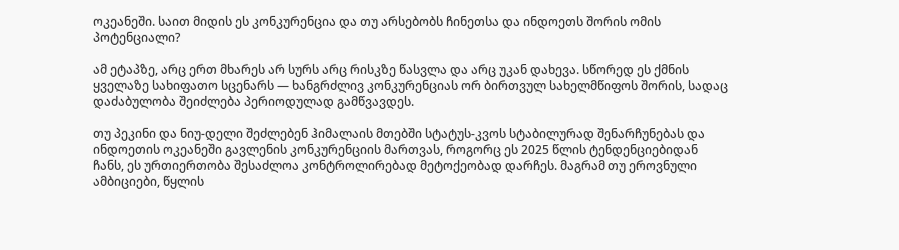ოკეანეში. საით მიდის ეს კონკურენცია და თუ არსებობს ჩინეთსა და ინდოეთს შორის ომის პოტენციალი?

ამ ეტაპზე, არც ერთ მხარეს არ სურს არც რისკზე წასვლა და არც უკან დახევა. სწორედ ეს ქმნის ყველაზე სახიფათო სცენარს — ხანგრძლივ კონკურენციას ორ ბირთვულ სახელმწიფოს შორის, სადაც დაძაბულობა შეიძლება პერიოდულად გამწვავდეს.

თუ პეკინი და ნიუ-დელი შეძლებენ ჰიმალაის მთებში სტატუს-კვოს სტაბილურად შენარჩუნებას და ინდოეთის ოკეანეში გავლენის კონკურენციის მართვას, როგორც ეს 2025 წლის ტენდენციებიდან ჩანს, ეს ურთიერთობა შესაძლოა კონტროლირებად მეტოქეობად დარჩეს. მაგრამ თუ ეროვნული ამბიციები, წყლის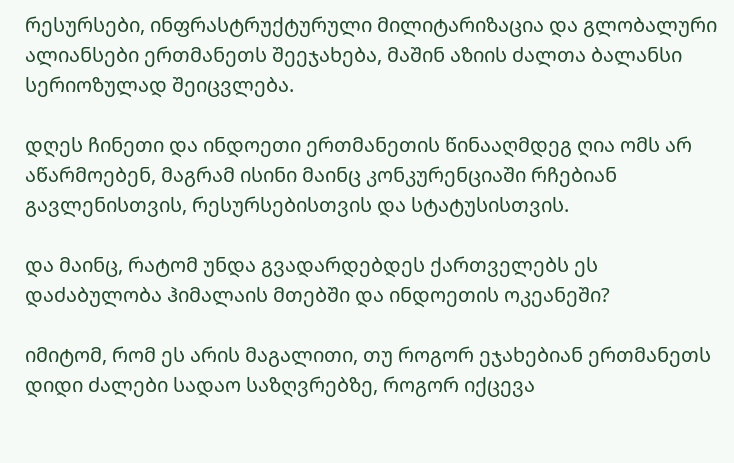რესურსები, ინფრასტრუქტურული მილიტარიზაცია და გლობალური ალიანსები ერთმანეთს შეეჯახება, მაშინ აზიის ძალთა ბალანსი სერიოზულად შეიცვლება.

დღეს ჩინეთი და ინდოეთი ერთმანეთის წინააღმდეგ ღია ომს არ აწარმოებენ, მაგრამ ისინი მაინც კონკურენციაში რჩებიან გავლენისთვის, რესურსებისთვის და სტატუსისთვის.

და მაინც, რატომ უნდა გვადარდებდეს ქართველებს ეს დაძაბულობა ჰიმალაის მთებში და ინდოეთის ოკეანეში?

იმიტომ, რომ ეს არის მაგალითი, თუ როგორ ეჯახებიან ერთმანეთს დიდი ძალები სადაო საზღვრებზე, როგორ იქცევა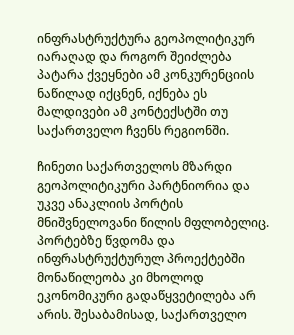ინფრასტრუქტურა გეოპოლიტიკურ იარაღად და როგორ შეიძლება პატარა ქვეყნები ამ კონკურენციის ნაწილად იქცნენ, იქნება ეს მალდივები ამ კონტექსტში თუ საქართველო ჩვენს რეგიონში.

ჩინეთი საქართველოს მზარდი გეოპოლიტიკური პარტნიორია და უკვე ანაკლიის პორტის მნიშვნელოვანი წილის მფლობელიც. პორტებზე წვდომა და ინფრასტრუქტურულ პროექტებში მონაწილეობა კი მხოლოდ ეკონომიკური გადაწყვეტილება არ არის. შესაბამისად, საქართველო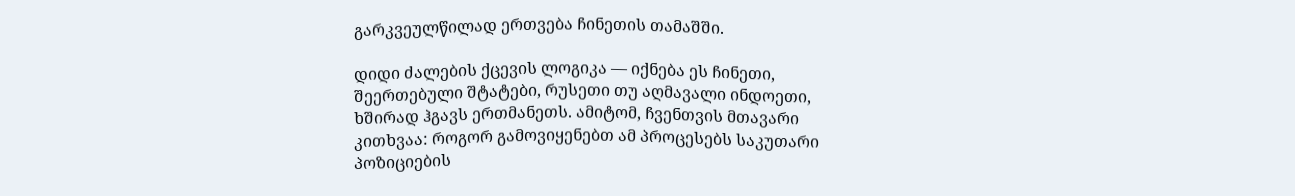გარკვეულწილად ერთვება ჩინეთის თამაშში.

დიდი ძალების ქცევის ლოგიკა — იქნება ეს ჩინეთი, შეერთებული შტატები, რუსეთი თუ აღმავალი ინდოეთი, ხშირად ჰგავს ერთმანეთს. ამიტომ, ჩვენთვის მთავარი კითხვაა: როგორ გამოვიყენებთ ამ პროცესებს საკუთარი პოზიციების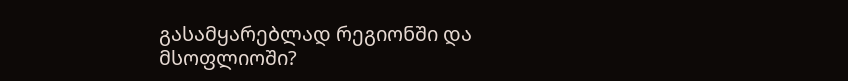გასამყარებლად რეგიონში და მსოფლიოში?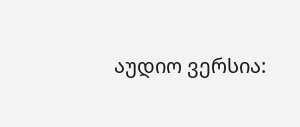აუდიო ვერსია: